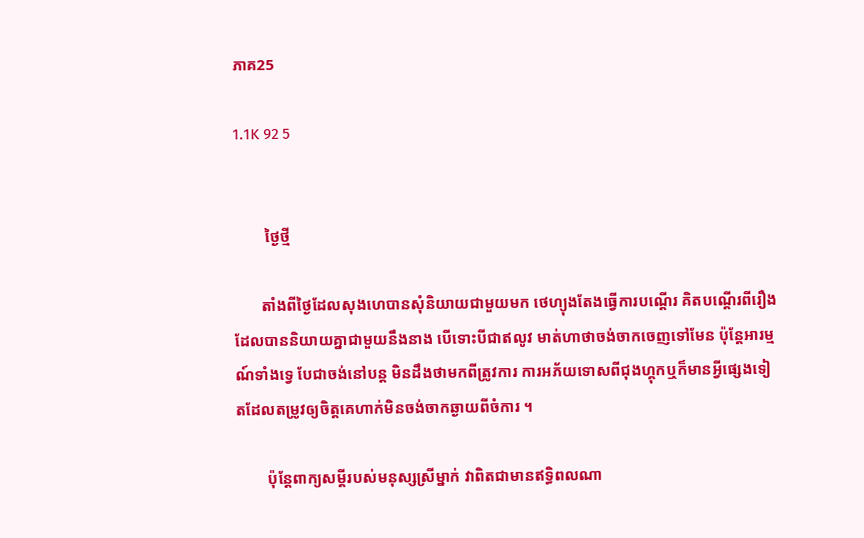ភាគ25

1.1K 92 5


        ថ្ងៃថ្មី

       តាំងពីថ្ងៃដែលសុងហេបានសុំនិយាយជាមួយមក ថេហ្យុងតែងធ្វើការបណ្ដើរ គិតបណ្ដើរពីរឿងដែលបាននិយាយគ្នាជាមួយនឹងនាង បើទោះបីជាឥលូវ មាត់ហាថាចង់ចាកចេញទៅមែន ប៉ុន្តែអារម្មណ៍ទាំងទ្វេ បែជាចង់នៅបន្ត មិនដឹងថាមកពីត្រូវការ ការអភ័យទោសពីជុងហ្គុកឬក៏មានអ្វីផ្សេងទៀតដែលតម្រូវឲ្យចិត្តគេហាក់មិនចង់ចាកឆ្ងាយពីចំការ ។

        ប៉ុន្តែពាក្យសម្ដីរបស់មនុស្សស្រីម្នាក់ វាពិតជាមានឥទ្ធិពលណា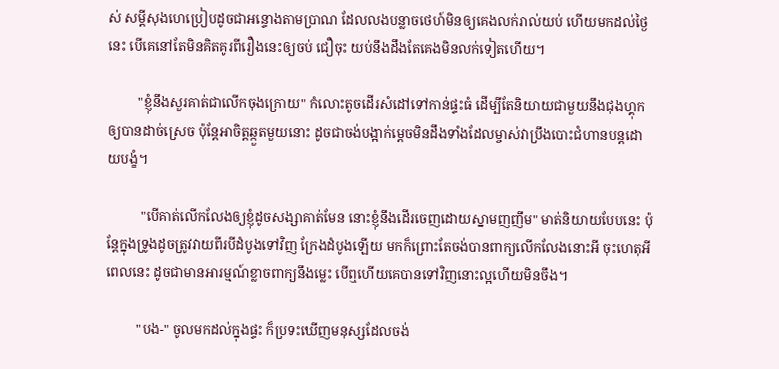ស់ សម្ដីសុងហេប្រៀបដូចជាអន្ទោងតាមប្រាណ ដែលលងបន្លាចថេហ៍មិនឲ្យគេងលក់រាល់យប់ ហើយមកដល់ថ្ងៃនេះ បើគេនៅតែមិនគិតគូរពីរឿងនេះឲ្យចប់ ជឿចុះ យប់នឹងដឹងតែគេងមិនលក់ទៀតហើយ។

         "ខ្ញុំនឹងសួរគាត់ជាលើកចុងក្រោយ" កំលោះតូចដើរសំដៅទៅកាន់ផ្ទះធំ ដើម្បីតែនិយាយជាមួយនឹងជុងហ្គុកឲ្យបានដាច់ស្រេច ប៉ុន្តែអាចិត្តឆ្កួតមួយនោះ ដូចជាចង់បង្អាក់ម្ដេចមិនដឹងទាំងដែលម្ចាស់វាប្រឹងបោះជំហានបន្តដោយបង្ខំ។

          "បើគាត់លើកលែងឲ្យខ្ញុំដូចសង្សាគាត់មែន នោះខ្ញុំនឹងដើរចេញដោយស្នាមញញឹម" មាត់និយាយបែបនេះ ប៉ុន្តែក្នុងទ្រូងដូចត្រូវវាយពីរបីដំបូងទៅវិញ ក្រែងដំបូងឡើយ មកក៏ព្រោះតែចង់បានពាក្យលើកលែងនោះអី ចុះហេតុអីពេលនេះ ដូចជាមានអារម្មណ៍ខ្លាចពាក្យនឹងម្លេះ បើឮហើយគេបានទៅវិញនោះល្អហើយមិនចឹង។

         "បង-" ចូលមកដល់ក្នុងផ្ទះ ក៏ប្រទះឃើញមនុស្សដែលចង់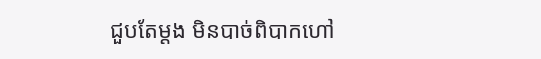ជួបតែម្ដង មិនបាច់ពិបាកហៅ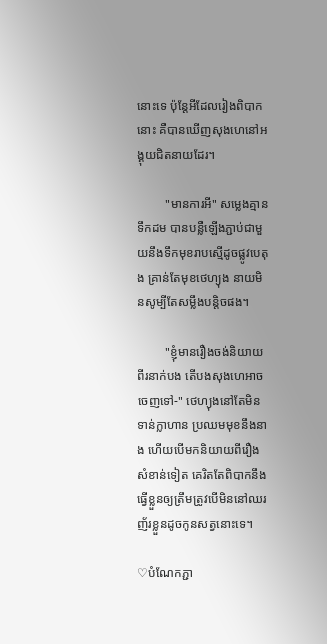នោះទេ ប៉ុន្តែអីដែលរៀងពិបាកនោះ គឺបានឃើញសុងហេនៅអង្គុយជិតនាយដែរ។

         "មានការអី" សម្លេងគ្មានទឹកដម បានបន្លឺឡើងភ្ជាប់ជាមួយនឹងទឹកមុខរាបស្មើដូចផ្លូវបេតុង គ្រាន់តែមុខថេហ្យុង នាយមិនសូម្បីតែសម្លឹងបន្តិចផង។

         "ខ្ញុំមានរឿងចង់និយាយពីរនាក់បង តើបងសុងហេអាចចេញទៅ-" ថេហ្យុងនៅតែមិនទាន់ក្លាហាន ប្រឈមមុខនឹងនាង ហើយបើមកនិយាយពីរឿងសំខាន់ទៀត គេរិតតែពិបាកនឹងធ្វើខ្លួនឲ្យត្រឹមត្រូវបើមិននៅឈរញ័រខ្លួនដូចកូនសត្វនោះទេ។

♡បំណែកភ្ជា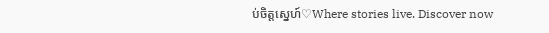ប់ចិត្តស្នេហ៍♡Where stories live. Discover now